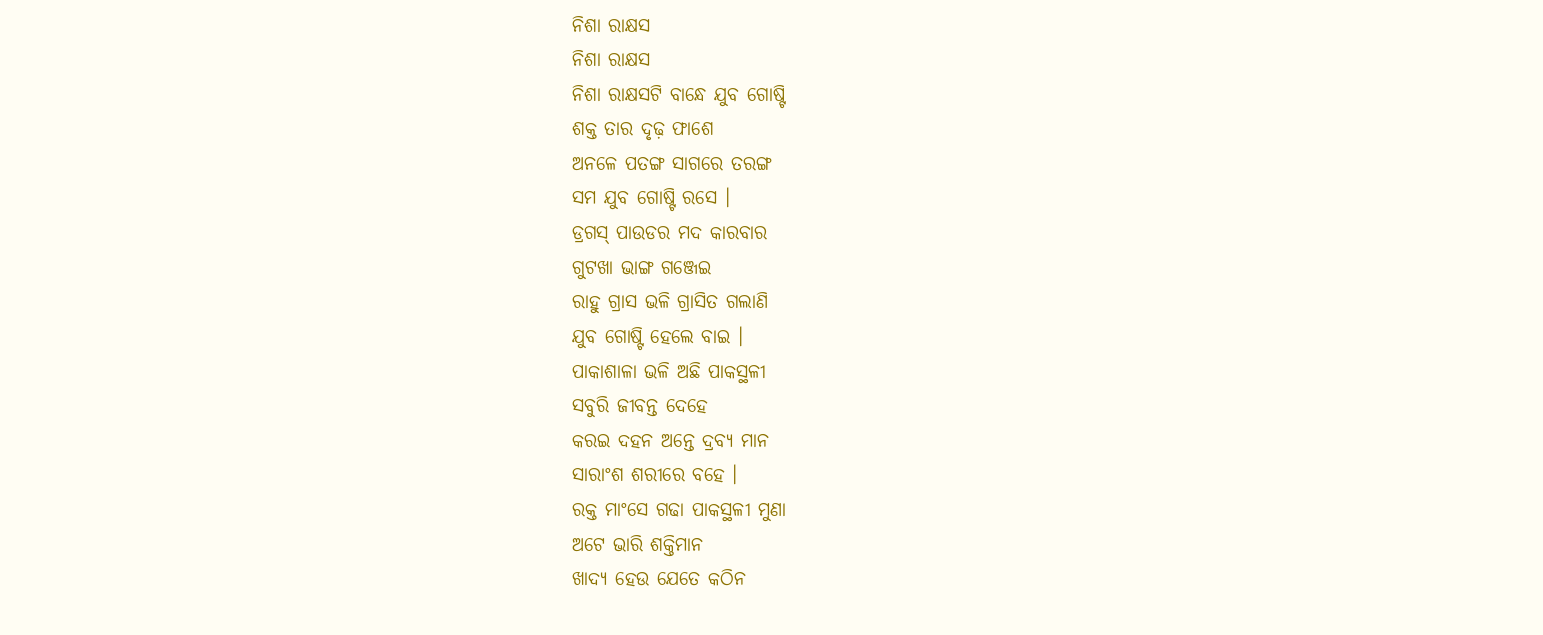ନିଶା ରାକ୍ଷସ
ନିଶା ରାକ୍ଷସ
ନିଶା ରାକ୍ଷସଟି ବାନ୍ଧେ ଯୁବ ଗୋଷ୍ଟି
ଶକ୍ତ ତାର ଦୃଢ଼ ଫାଶେ
ଅନଳେ ପତଙ୍ଗ ସାଗରେ ତରଙ୍ଗ
ସମ ଯୁବ ଗୋଷ୍ଟି ରସେ ।
ଡ୍ରଗସ୍ ପାଉଡର ମଦ କାରବାର
ଗୁଟଖା ଭାଙ୍ଗ ଗଞ୍ଜେଇ
ରାହୁ ଗ୍ରାସ ଭଳି ଗ୍ରାସିତ ଗଲାଣି
ଯୁବ ଗୋଷ୍ଟି ହେଲେ ବାଇ ।
ପାକାଶାଳା ଭଳି ଅଛି ପାକସ୍ଥଳୀ
ସବୁରି ଜୀବନ୍ତ ଦେହେ
କରଇ ଦହନ ଅନ୍ତେ ଦ୍ରବ୍ୟ ମାନ
ସାରାଂଶ ଶରୀରେ ବହେ ।
ରକ୍ତ ମାଂସେ ଗଢା ପାକସ୍ଥଳୀ ମୁଣା
ଅଟେ ଭାରି ଶକ୍ତିମାନ
ଖାଦ୍ୟ ହେଉ ଯେତେ କଠିନ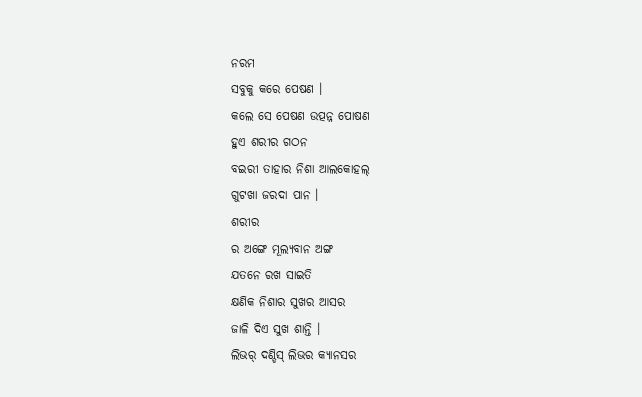ନରମ
ସବୁକୁ କରେ ପେଷଣ ।
କଲେ ସେ ପେଷଣ ଉତ୍ପନ୍ନ ପୋଷଣ
ହୁଏ ଶରୀର ଗଠନ
ବଇରୀ ତାହାର ନିଶା ଆଲକୋହଲ୍
ଗୁଟଖା ଜରଦା ପାନ ।
ଶରୀର
ର ଅଙ୍ଗେ ମୂଲ୍ୟବାନ ଅଙ୍ଗ
ଯତନେ ରଖ ସାଇତି
କ୍ଷଣିକ ନିଶାର ସୁଖର ଆସର
ଜାଳି ଦିଏ ସୁଖ ଶାନ୍ତି ।
ଲିଭର୍ ଦଣ୍ଡିସ୍ ଲିଭର କ୍ୟାନସର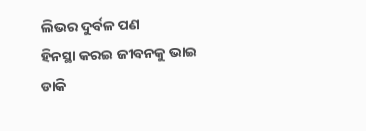ଲିଭର ଦୁର୍ବଳ ପଣ
ହିନସ୍ଥା କରଇ ଜୀବନକୁ ଭାଇ
ଡାକି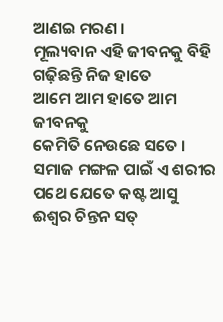ଆଣଇ ମରଣ ।
ମୂଲ୍ୟବାନ ଏହି ଜୀବନକୁ ବିହି
ଗଢ଼ିଛନ୍ତି ନିଜ ହାତେ
ଆମେ ଆମ ହାତେ ଆମ ଜୀବନକୁ
କେମିତି ନେଉଛେ ସତେ ।
ସମାଜ ମଙ୍ଗଳ ପାଇଁ ଏ ଶରୀର
ପଥେ ଯେତେ କଷ୍ଟ ଆସୁ
ଈଶ୍ୱର ଚିନ୍ତନ ସତ୍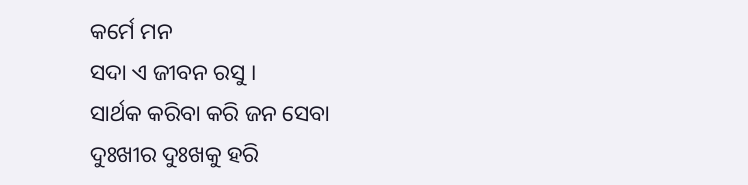କର୍ମେ ମନ
ସଦା ଏ ଜୀବନ ରସୁ ।
ସାର୍ଥକ କରିବା କରି ଜନ ସେବା
ଦୁଃଖୀର ଦୁଃଖକୁ ହରି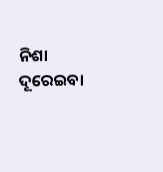ନିଶା ଦୂରେଇବା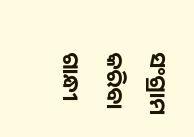ସଂଗ୍ରାମ କରିବା
ଗାନ୍ଧୀ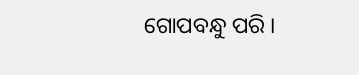ଗୋପବନ୍ଧୁ ପରି ।